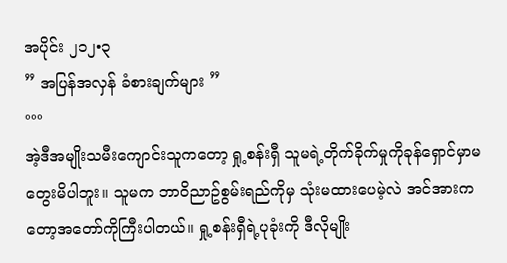အပိုင်း ၂၁၂•၃
” အပြန်အလှန် ခံစားချက်များ ”
°°°
အဲ့ဒီအမျိုးသမီးကျောင်းသူကတော့ ရှု့စန်းရှီ သူမရဲ့တိုက်ခိုက်မှုကိုခုန်ရှောင်မှာမတွေးမိပါဘူး။ သူမက ဘာ၀ိညာဥ်စွမ်းရည်ကိုမှ သုံးမထားပေမဲ့လဲ အင်အားကတော့အတော်ကိုကြီးပါတယ်။ ရှု့စန်းရှီရဲ့ပုခုံးကို ဒီလိုမျိုး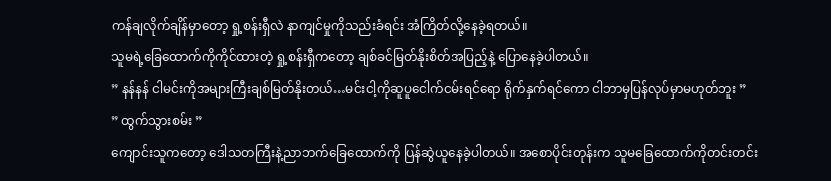ကန်ချလိုက်ချိန်မှာတော့ ရှု့စန်းရှီလဲ နာကျင်မှုကိုသည်းခံရင်း အံကြိတ်လို့နေခဲ့ရတယ်။
သူမရဲ့ခြေထောက်ကိုကိုင်ထားတဲ့ ရှု့စန်းရှီကတော့ ချစ်ခင်မြတ်နိုးစိတ်အပြည့်နဲ့ ပြောနေခဲ့ပါတယ်။
” နန်နန် ငါမင်းကိုအများကြီးချစ်မြတ်နိုးတယ်…မင်းငါ့ကိုဆူပူငေါက်ငမ်းရင်ရော ရိုက်နှက်ရင်ကော ငါဘာမှပြန်လုပ်မှာမဟုတ်ဘူး ”
” ထွက်သွားစမ်း ”
ကျောင်းသူကတော့ ဒေါသတကြီးနဲ့ညာဘက်ခြေထောက်ကို ပြန်ဆွဲယူနေခဲ့ပါတယ်။ အစောပိုင်းတုန်းက သူမခြေထောက်ကိုတင်းတင်း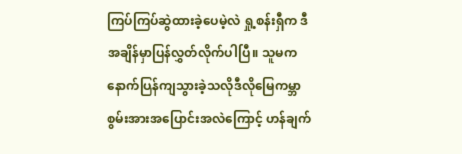ကြပ်ကြပ်ဆွဲထားခဲ့ပေမဲ့လဲ ရှု့စန်းရှီက ဒီအချိန်မှာပြန်လွှတ်လိုက်ပါပြီ။ သူမက နောက်ပြန်ကျသွားခဲ့သလိုဒီလိုမြေကမ္ဘာစွမ်းအားအပြောင်းအလဲကြောင့် ဟန်ချက်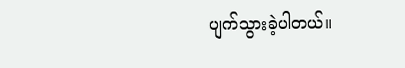ပျက်သွားခဲ့ပါတယ်။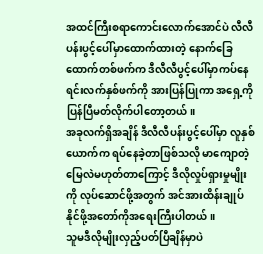အထင်ကြီးစရာကောင်းလောက်အောင်ပဲ လီလီပန်းပွင့်ပေါ်မှာထောက်ထားတဲ့ နောက်ခြေထောက်တစ်ဖက်က ဒီလီလီပွင့်ပေါ်မှာကပ်နေရင်းလက်နှစ်ဖက်ကို အားပြန်ပြုကာ အရှေ့ကိုပြန်ပြီမတ်လိုက်ပါတော့တယ်။
အခုလက်ရှိအချိန် ဒီလီလီပန်းပွင့်ပေါ်မှာ လူနှစ်ယောက်က ရပ်နေခဲ့တာဖြစ်သလို မာကျောတဲ့မြေလဲမဟုတ်တာကြောင့် ဒီလိုလှုပ်ရှားမှုမျိုးကို လုပ်ဆောင်ဖို့အတွက် အင်အားထိန်းချုပ်နိုင်ဖို့အတော်ကိုအရေးကြီးပါတယ်။
သူမဒီလိုမျိုးလှည့်ပတ်ပြီချိန်မှာပဲ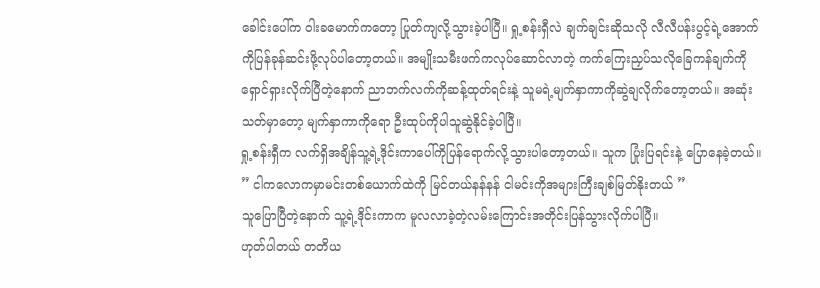ခေါင်းပေါ်က ၀ါးခမောက်ကတော့ ပြုတ်ကျလို့သွားခဲ့ပါပြီ။ ရှု့စန်းရှီလဲ ချက်ချင်းဆိုသလို လီလီပန်းပွင့်ရဲ့အောက်ကိုပြန်ခုန်ဆင်းဖို့လုပ်ပါတော့တယ်။ အမျိုးသမီးဖက်ကလုပ်ဆောင်လာတဲ့ ကက်ကြေးညှပ်သလိုခြေကန်ချက်ကိုရှောင်ရှားလိုက်ပြီတဲ့နောက် ညာဘက်လက်ကိုဆန့်ထုတ်ရင်းနဲ့ သူမရဲ့မျက်နှာကာကိုဆွဲချလိုက်တော့တယ်။ အဆုံးသတ်မှာတော့ မျက်နှာကာကိုရော ဦးထုပ်ကိုပါသူဆွဲနိုင်ခဲ့ပါပြီ။
ရှု့စန်းရှီက လက်ရှိအချိန်သူ့ရဲ့ဒိုင်းကာပေါ်ကိုပြန်ရောက်လို့သွားပါတော့တယ်။ သူက ပြုံးပြရင်းနဲ့ ပြောနေခဲ့တယ်။
” ငါကလောကမှာမင်းတစ်ယောက်ထဲကို မြင်တယ်နန်နန် ငါမင်းကိုအများကြီးချစ်မြတ်နိုးတယ် ”
သူပြောပြီတဲ့နောက် သူ့ရဲ့ဒိုင်းကာက မူလလာခဲ့တဲ့လမ်းကြောင်းအတိုင်းပြန်သွားလိုက်ပါပြီ။
ဟုတ်ပါတယ် တတိယ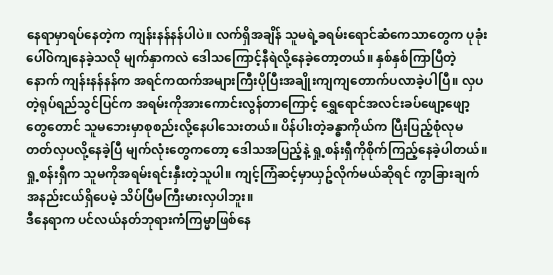နေရာမှာရပ်နေတဲ့က ကျန်းနန်နန်ပါပဲ။ လက်ရှိအချိန် သူမရဲ့ခရမ်းရောင်ဆံကေသာတွေက ပုခုံးပေါ်၀ဲကျနေခဲ့သလို မျက်နှာကလဲ ဒေါသကြောင့်နီရဲလို့နေခဲ့တော့တယ်။ နှစ်နှစ်ကြာပြီတဲ့နောက် ကျန်းနန်နန်က အရင်ကထက်အများကြီးပိုပြီးအချိုးကျကျတောက်ပလာခဲ့ပါပြီ။ လှပတဲ့ရုပ်ရည်သွင်ပြင်က အရမ်းကိုအားကောင်းလွန်တာကြောင့် ရွှေရောင်အလင်းခပ်ဖျော့ဖျော့တွေတောင် သူမဘေးမှာစုစည်းလို့နေပါသေးတယ်။ ပိန်ပါးတဲ့ခန္ဓာကိုယ်က ပြီးပြည့်စုံလုမတတ်လှပလို့နေခဲ့ပြီ မျက်လုံးတွေကတော့ ဒေါသအပြည့်နဲ့ ရှု့စန်းရှီကိုစိုက်ကြည့်နေခဲ့ပါတယ်။
ရှု့စန်းရှီက သူမကိုအရမ်းရင်းနှီးတဲ့သူပါ။ ကျင့်ကြံဆင့်မှာယှဥ်လိုက်မယ်ဆိုရင် ကွာခြားချက်အနည်းငယ်ရှိပေမဲ့ သိပ်ပြီမကြီးမားလှပါဘူး။
ဒီနေရာက ပင်လယ်နတ်ဘုရားကံကြမ္မာဖြစ်နေ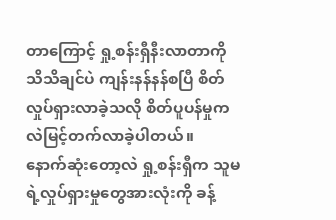တာကြောင့် ရှု့စန်းရှီနီးလာတာကို သိသိချင်ပဲ ကျန်းနန်နန်စပြီ စိတ်လှုပ်ရှားလာခဲ့သလို စိတ်ပူပန်မှုကလဲမြင့်တက်လာခဲ့ပါတယ်။
နောက်ဆုံးတော့လဲ ရှု့စန်းရှီက သူမရဲ့လှုပ်ရှားမှုတွေအားလုံးကို ခန့်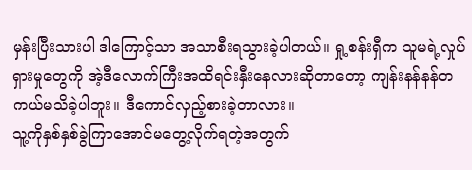မှန်းပြီးသားပါ ဒါကြောင့်သာ အသာစီးရသွားခဲ့ပါတယ်။ ရှု့စန်းရှီက သူမရဲ့လှုပ်ရှားမှုတွေကို အဲ့ဒီလောက်ကြီးအထိရင်းနှီးနေလားဆိုတာတော့ ကျန်းနန်နန်တကယ်မသိခဲ့ပါဘူး။ ဒီကောင်လှည့်စားခဲ့တာလား။
သူ့ကိုနှစ်နှစ်ခွဲကြာအောင်မတွေ့လိုက်ရတဲ့အတွက်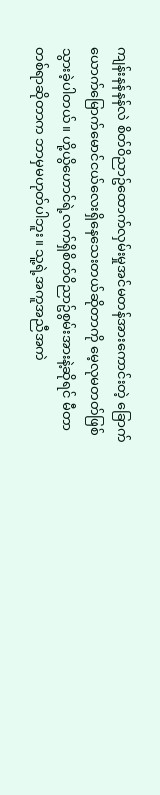ကျန်းနန်နန်လဲ စိတ်၀ိညာဥ်ထောက်လှမ်းမှုအင်မတန်အားကောင်းတဲ့ ခြောက်ယောက်မြောက်မောင်ငယ်လေးရှိနေသေးတယ်ဆိုတာကို မေ့လုမတတ်ဖြစ်သွားခဲ့ပါတယ်။ ဟို့ယွိဟောင်ရဲ့လက်ရှိစိတ်၀ိညာဥ်စွမ်းအားနဲ့ဆိုရင် မီတာတစ်ရာဆိုတာက ဘာမှမဟုတ်ပါဘူး။ သူ့ရဲ့အကူအညီအကဲ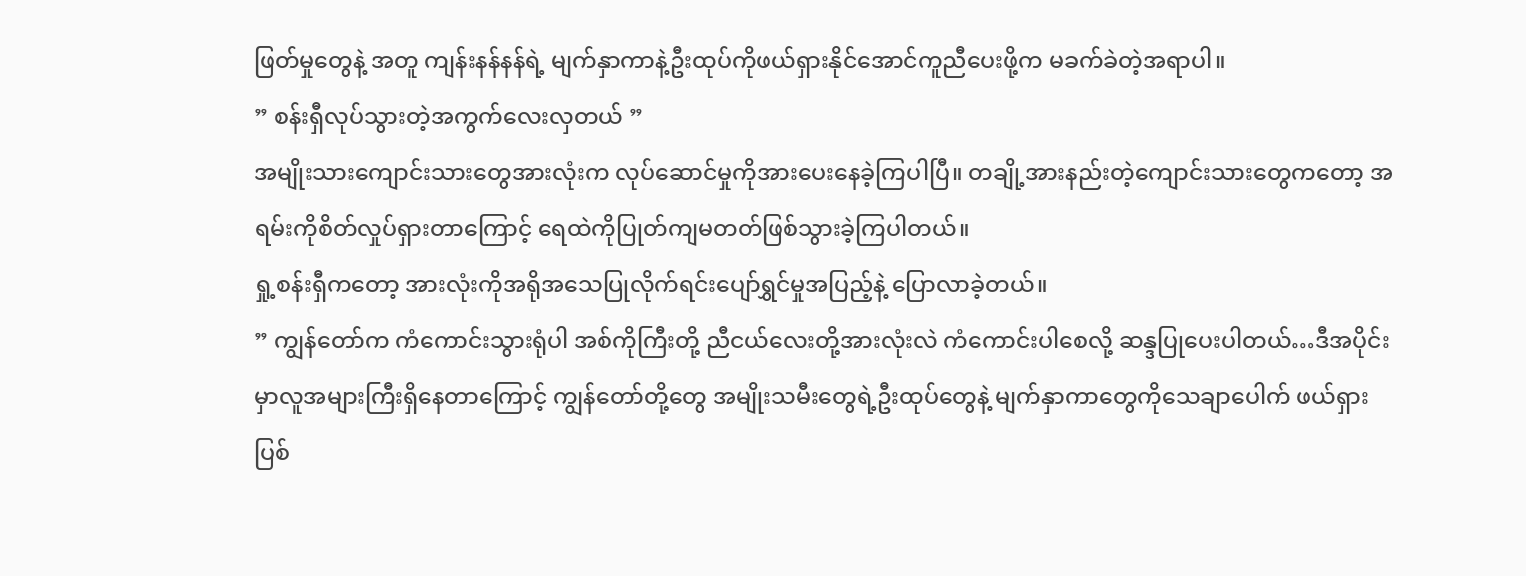ဖြတ်မှုတွေနဲ့ အတူ ကျန်းနန်နန်ရဲ့ မျက်နှာကာနဲ့ဦးထုပ်ကိုဖယ်ရှားနိုင်အောင်ကူညီပေးဖို့က မခက်ခဲတဲ့အရာပါ။
” စန်းရှီလုပ်သွားတဲ့အကွက်လေးလှတယ် ”
အမျိုးသားကျောင်းသားတွေအားလုံးက လုပ်ဆောင်မှုကိုအားပေးနေခဲ့ကြပါပြီ။ တချို့အားနည်းတဲ့ကျောင်းသားတွေကတော့ အရမ်းကိုစိတ်လှုပ်ရှားတာကြောင့် ရေထဲကိုပြုတ်ကျမတတ်ဖြစ်သွားခဲ့ကြပါတယ်။
ရှု့စန်းရှီကတော့ အားလုံးကိုအရိုအသေပြုလိုက်ရင်းပျော်ရွှင်မှုအပြည့်နဲ့ ပြောလာခဲ့တယ်။
” ကျွန်တော်က ကံကောင်းသွားရုံပါ အစ်ကိုကြီးတို့ ညီငယ်လေးတို့အားလုံးလဲ ကံကောင်းပါစေလို့ ဆန္ဒပြုပေးပါတယ်…ဒီအပိုင်းမှာလူအများကြီးရှိနေတာကြောင့် ကျွန်တော်တို့တွေ အမျိုးသမီးတွေရဲ့ဦးထုပ်တွေနဲ့ မျက်နှာကာတွေကိုသေချာပေါက် ဖယ်ရှားပြစ်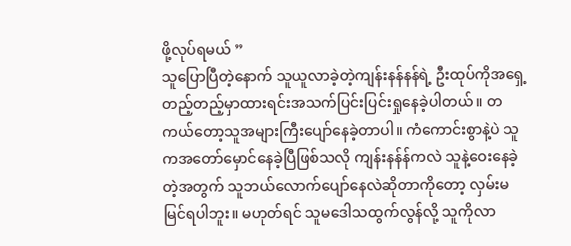ဖို့လုပ်ရမယ် ”
သူပြောပြီတဲ့နောက် သူယူလာခဲ့တဲ့ကျန်းနန်နန်ရဲ့ ဦးထုပ်ကိုအရှေ့တည့်တည့်မှာထားရင်းအသက်ပြင်းပြင်းရှုနေခဲ့ပါတယ်။ တကယ်တော့သူအများကြီးပျော်နေခဲ့တာပါ။ ကံကောင်းစွာနဲ့ပဲ သူကအတော်မှောင်နေခဲ့ပြီဖြစ်သလို ကျန်းနန်န်ကလဲ သူနဲ့ဝေးနေခဲ့တဲ့အတွက် သူဘယ်လောက်ပျော်နေလဲဆိုတာကိုတော့ လှမ်းမမြင်ရပါဘူး။ မဟုတ်ရင် သူမဒေါသထွက်လွန်လို့ သူကိုလာ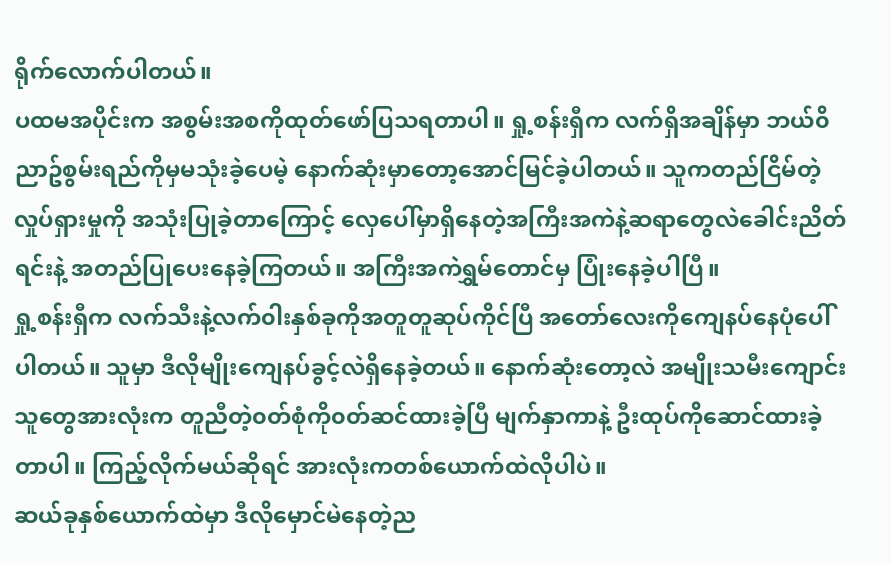ရိုက်လောက်ပါတယ်။
ပထမအပိုင်းက အစွမ်းအစကိုထုတ်ဖော်ပြသရတာပါ။ ရှု့စန်းရှီက လက်ရှိအချိန်မှာ ဘယ်၀ိညာဥ်စွမ်းရည်ကိုမှမသုံးခဲ့ပေမဲ့ နောက်ဆုံးမှာတော့အောင်မြင်ခဲ့ပါတယ်။ သူကတည်ငြိမ်တဲ့လှုပ်ရှားမှုကို အသုံးပြုခဲ့တာကြောင့် လှေပေါ်မှာရှိနေတဲ့အကြီးအကဲနဲ့ဆရာတွေလဲခေါင်းညိတ်ရင်းနဲ့ အတည်ပြုပေးနေခဲ့ကြတယ်။ အကြီးအကဲရွှမ်တောင်မှ ပြုံးနေခဲ့ပါပြီ။
ရှု့စန်းရှီက လက်သီးနဲ့လက်၀ါးနှစ်ခုကိုအတူတူဆုပ်ကိုင်ပြီ အတော်လေးကိုကျေနပ်နေပုံပေါ်ပါတယ်။ သူမှာ ဒီလိုမျိုးကျေနပ်ခွင့်လဲရှိနေခဲ့တယ်။ နောက်ဆုံးတော့လဲ အမျိုးသမီးကျောင်းသူတွေအားလုံးက တူညီတဲ့၀တ်စုံကို၀တ်ဆင်ထားခဲ့ပြီ မျက်နှာကာနဲ့ ဦးထုပ်ကိုဆောင်ထားခဲ့တာပါ။ ကြည့်လိုက်မယ်ဆိုရင် အားလုံးကတစ်ယောက်ထဲလိုပါပဲ။
ဆယ်ခုနှစ်ယောက်ထဲမှာ ဒီလိုမှောင်မဲနေတဲ့ည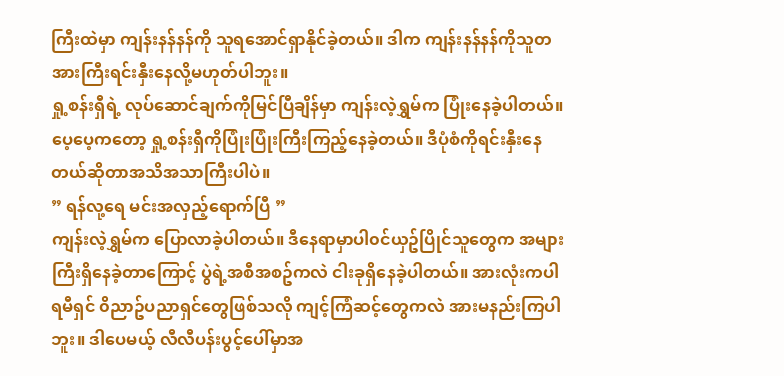ကြီးထဲမှာ ကျန်းနန်နန်ကို သူရအောင်ရှာနိုင်ခဲ့တယ်။ ဒါက ကျန်းနန်နန်ကိုသူတအားကြီးရင်းနှီးနေလို့မဟုတ်ပါဘူး။
ရှု့စန်းရှီရဲ့ လုပ်ဆောင်ချက်ကိုမြင်ပြီချိန်မှာ ကျန်းလဲ့ရွှမ်က ပြုံးနေခဲ့ပါတယ်။ ပေ့ပေ့ကတော့ ရှု့စန်းရှီကိုပြုံးပြုံးကြီးကြည့်နေခဲ့တယ်။ ဒီပုံစံကိုရင်းနှီးနေတယ်ဆိုတာအသိအသာကြီးပါပဲ။
” ရန်လု့ရေ မင်းအလှည့်ရောက်ပြီ ”
ကျန်းလဲ့ရွှမ်က ပြောလာခဲ့ပါတယ်။ ဒီနေရာမှာပါ၀င်ယှဥ်ပြိုင်သူတွေက အများကြီးရှိနေခဲ့တာကြောင့် ပွဲရဲ့အစီအစဥ်ကလဲ ငါးခုရှိနေခဲ့ပါတယ်။ အားလုံးကပါရမီရှင် ၀ိညာဥ်ပညာရှင်တွေဖြစ်သလို ကျင့်ကြံဆင့်တွေကလဲ အားမနည်းကြပါဘူး။ ဒါပေမယ့် လီလီပန်းပွင့်ပေါ်မှာအ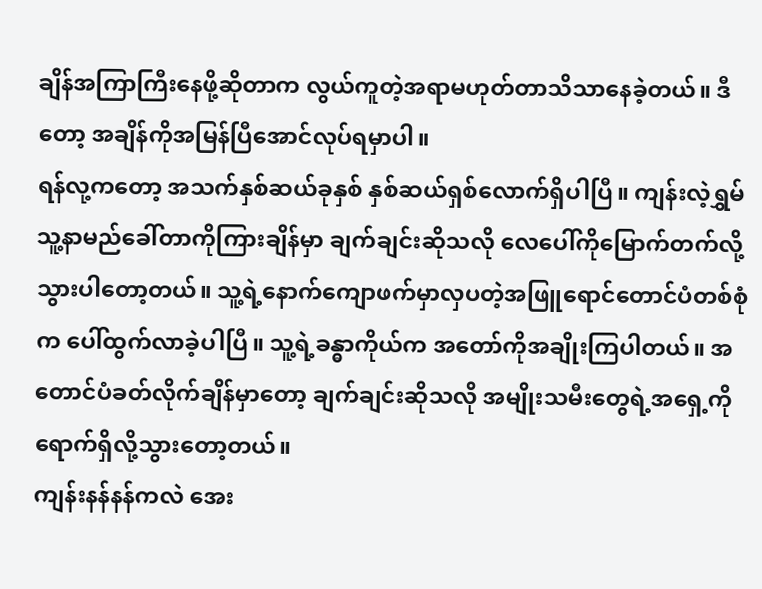ချိန်အကြာကြီးနေဖို့ဆိုတာက လွယ်ကူတဲ့အရာမဟုတ်တာသိသာနေခဲ့တယ်။ ဒီတော့ အချိန်ကိုအမြန်ပြီအောင်လုပ်ရမှာပါ။
ရန်လု့ကတော့ အသက်နှစ်ဆယ်ခုနှစ် နှစ်ဆယ်ရှစ်လောက်ရှိပါပြီ။ ကျန်းလဲ့ရွှမ် သူ့နာမည်ခေါ်တာကိုကြားချိန်မှာ ချက်ချင်းဆိုသလို လေပေါ်ကိုမြောက်တက်လို့သွားပါတော့တယ်။ သူ့ရဲ့နောက်ကျောဖက်မှာလှပတဲ့အဖြူရောင်တောင်ပံတစ်စုံက ပေါ်ထွက်လာခဲ့ပါပြီ။ သူ့ရဲ့ခန္ဓာကိုယ်က အတော်ကိုအချိုးကြပါတယ်။ အတောင်ပံခတ်လိုက်ချိန်မှာတော့ ချက်ချင်းဆိုသလို အမျိုးသမီးတွေရဲ့အရှေ့ကိုရောက်ရှိလို့သွားတော့တယ်။
ကျန်းနန်နန်ကလဲ အေး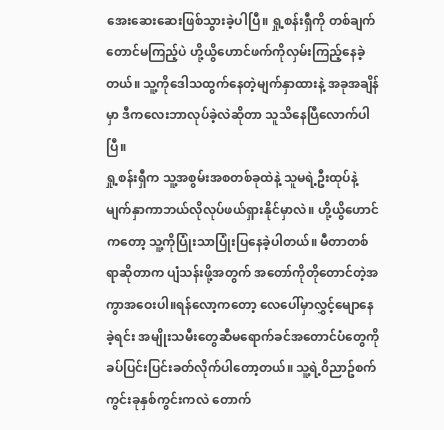အေးဆေးဆေးဖြစ်သွားခဲ့ပါပြီ။ ရှု့စန်းရှီကို တစ်ချက်တောင်မကြည့်ပဲ ဟို့ယွိဟောင်ဖက်ကိုလှမ်းကြည့်နေခဲ့တယ်။ သူ့ကိုဒေါသထွက်နေတဲ့မျက်နှာထားနဲ့ အခုအချိန်မှာ ဒီကလေးဘာလုပ်ခဲ့လဲဆိုတာ သူသိနေပြီလောက်ပါပြီ။
ရှု့စန်းရှီက သူ့အစွမ်းအစတစ်ခုထဲနဲ့ သူမရဲ့ဦးထုပ်နဲ့ မျက်နှာကာဘယ်လိုလုပ်ဖယ်ရှားနိုင်မှာလဲ။ ဟို့ယွိဟောင်ကတော့ သူ့ကိုပြုံးသာပြုံးပြနေခဲ့ပါတယ်။ မီတာတစ်ရာဆိုတာက ပျံသန်းဖို့အတွက် အတော်ကိုတိုတောင်တဲ့အကွာအဝေးပါ။ရန်လော့ကတော့ လေပေါ်မှာလွှင့်မျောနေခဲ့ရင်း အမျိုးသမီးတွေဆီမရောက်ခင်အတောင်ပံတွေကို ခပ်ပြင်းပြင်းခတ်လိုက်ပါတော့တယ်။ သူ့ရဲ့၀ိညာဥ်စက်ကွင်းခုနှစ်ကွင်းကလဲ တောက်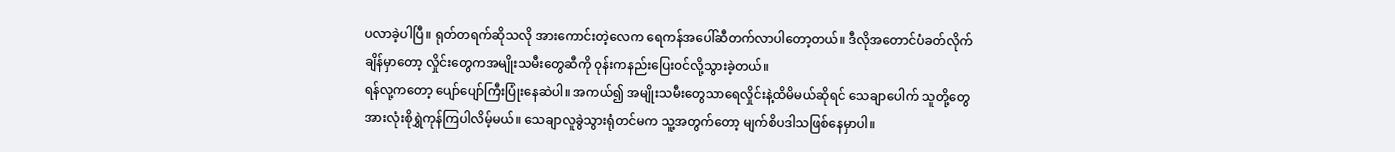ပလာခဲ့ပါပြီ။ ရုတ်တရက်ဆိုသလို အားကောင်းတဲ့လေက ရေကန်အပေါ်ဆီတက်လာပါတော့တယ်။ ဒီလိုအတောင်ပံခတ်လိုက်ချိန်မှာတော့ လှိုင်းတွေကအမျိုးသမီးတွေဆီကို ၀ုန်းကနည်းပြေး၀င်လို့သွားခဲ့တယ်။
ရန်လု့ကတော့ ပျော်ပျော်ကြီးပြုံးနေဆဲပါ။ အကယ်၍ အမျိုးသမီးတွေသာရေလှိုင်းနဲ့ထိမိမယ်ဆိုရင် သေချာပေါက် သူတို့တွေအားလုံးစိုရွှဲကုန်ကြပါလိမ့်မယ်။ သေချာလူခွဲသွားရုံတင်မက သူ့အတွက်တော့ မျက်စိပဒါသဖြစ်နေမှာပါ။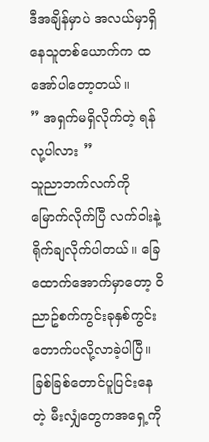ဒီအချိန်မှာပဲ အလယ်မှာရှိနေသူတစ်ယောက်က ထအော်ပါတော့တယ်။
” အရှက်မရှိလိုက်တဲ့ ရန်လု့ပါလား ”
သူညာဘက်လက်ကိုမြောက်လိုက်ပြီ လက်၀ါးနဲ့ရိုက်ချလိုက်ပါတယ်။ ခြေထောက်အောက်မှာတော့ ၀ိညာဥ်စက်ကွင်းခုနှစ်ကွင်းတောက်ပလို့လာခဲ့ပါပြီ။ ခြစ်ခြစ်တောင်ပူပြင်းနေတဲ့ မီးလျှံတွေကအရှေ့ကို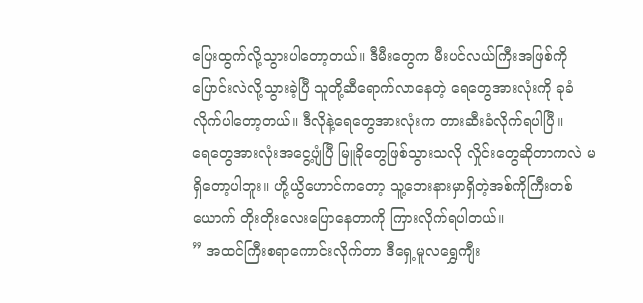ပြေးထွက်လို့သွားပါတော့တယ်။ ဒီမီးတွေက မီးပင်လယ်ကြီးအဖြစ်ကိုပြောင်းလဲလို့သွားခဲ့ပြီ သူတို့ဆီရောက်လာနေတဲ့ ရေတွေအားလုံးကို ခုခံလိုက်ပါတော့တယ်။ ဒီလိုနဲ့ရေတွေအားလုံးက တားဆီးခံလိုက်ရပါပြီ။
ရေတွေအားလုံးအငွေ့ပျံပြီ မြူခိုတွေဖြစ်သွားသလို လှိုင်းတွေဆိုတာကလဲ မရှိတော့ပါဘူး။ ဟို့ယွိဟောင်ကတော့ သူ့ဘေးနားမှာရှိတဲ့အစ်ကိုကြီးတစ်ယောက် တိုးတိုးလေးပြောနေတာကို ကြားလိုက်ရပါတယ်။
” အထင်ကြီးစရာကောင်းလိုက်တာ ဒီရှေ့မူလရွှေကျီး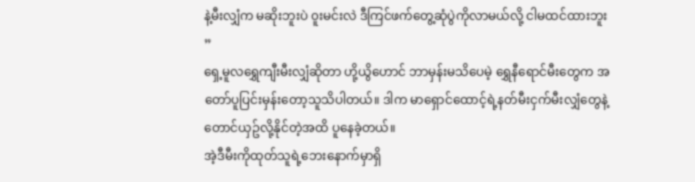နဲ့မီးလျှံက မဆိုးဘူးပဲ ၀ူးမင်းလဲ ဒီကြင်ဖက်တွေ့ဆုံပွဲကိုလာမယ်လို့ ငါမထင်ထားဘူး ”
ရှေ့မူလရွှေကျီးမီးလျှံဆိုတာ ဟို့ယွိဟောင် ဘာမှန်းမသိပေမဲ့ ရွှေနီရောင်မီးတွေက အတော်ပူပြင်းမှန်းတော့သူသိပါတယ်။ ဒါက မာရှောင်ထောင့်ရဲ့နတ်မီးငှက်မီးလျှံတွေနဲ့တောင်ယှဥ်လို့နိုင်တဲ့အထိ ပူနေခဲ့တယ်။
အဲ့ဒီမီးကိုထုတ်သူရဲ့ဘေးနောက်မှာရှိ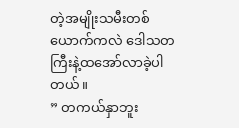တဲ့အမျိုးသမီးတစ်ယောက်ကလဲ ဒေါသတကြီးနဲ့ထအော်လာခဲ့ပါတယ်။
” တကယ်နှာဘူး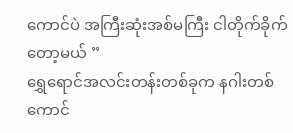ကောင်ပဲ အကြီးဆုံးအစ်မကြီး ငါတိုက်ခိုက်တော့မယ် ”
ရွှေရောင်အလင်းတန်းတစ်ခုက နဂါးတစ်ကောင်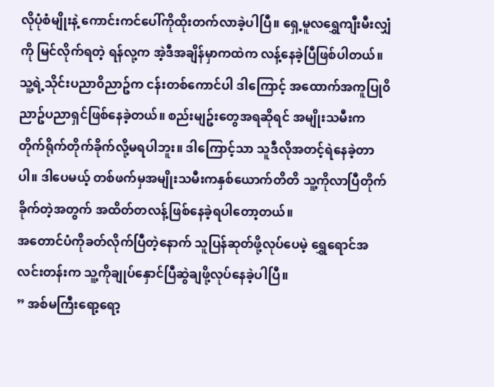လိုပုံစံမျိုးနဲ့ ကောင်းကင်ပေါ်ကိုထိုးတက်လာခဲ့ပါပြီ။ ရှေ့မူလရွှေကျီးမီးလျှံကို မြင်လိုက်ရတဲ့ ရန်လု့က အဲ့ဒီအချိန်မှာကထဲက လန့်နေခဲ့ပြီဖြစ်ပါတယ်။ သူ့ရဲ့သိုင်းပညာ၀ိညာဥ်က ငန်းတစ်ကောင်ပါ ဒါကြောင့် အထောက်အကူပြု၀ိညာဥ်ပညာရှင်ဖြစ်နေခဲ့တယ်။ စည်းမျဥ်းတွေအရဆိုရင် အမျိုးသမီးက တိုက်ရိုက်တိုက်ခိုက်လို့မရပါဘူး။ ဒါကြောင့်သာ သူဒီလိုအတင့်ရဲနေခဲ့တာပါ။ ဒါပေမယ့် တစ်ဖက်မှအမျိုးသမီးကနှစ်ယောက်တိတိ သူ့ကိုလာပြီတိုက်ခိုက်တဲ့အတွက် အထိတ်တလန့်ဖြစ်နေခဲ့ရပါတော့တယ်။
အတောင်ပံကိုခတ်လိုက်ပြီတဲ့နောက် သူပြန်ဆုတ်ဖို့လုပ်ပေမဲ့ ရွှေရောင်အလင်းတန်းက သူ့ကိုချုပ်နှောင်ပြီဆွဲချဖို့လုပ်နေခဲ့ပါပြီ။
” အစ်မကြီးရော့ရော့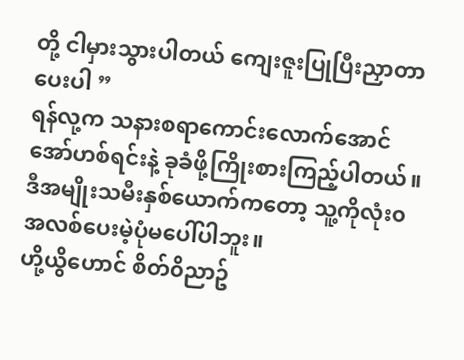တို့ ငါမှားသွားပါတယ် ကျေးဇူးပြုပြီးညှာတာပေးပါ ”
ရန်လု့က သနားစရာကောင်းလောက်အောင် အော်ဟစ်ရင်းနဲ့ ခုခံဖို့ကြိုးစားကြည့်ပါတယ်။ ဒီအမျိုးသမီးနှစ်ယောက်ကတော့ သူ့ကိုလုံး၀အလစ်ပေးမဲ့ပုံမပေါ်ပါဘူး။
ဟို့ယွိဟောင် စိတ်၀ိညာဥ်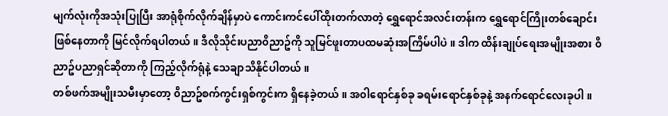မျက်လုံးကိုအသုံးပြုပြီး အာရုံစိုက်လိုက်ချိန်မှာပဲ ကောင်းကင်ပေါ်ထိုးတက်လာတဲ့ ရွှေရောင်အလင်းတန်းက ရွှေရောင်ကြိုးတစ်ချောင်းဖြစ်နေတာကို မြင်လိုက်ရပါတယ်။ ဒီလိုသိုင်းပညာ၀ိညာဥ်ကို သူမြင်ဖူးတာပထမဆုံးအကြိမ်ပါပဲ။ ဒါက ထိန်းချုပ်ရေးအမျိုးအစား ၀ိညာဥ်ပညာရှင်ဆိုတာကို ကြည့်လိုက်ရုံနဲ့ သေချာသိနိုင်ပါတယ်။
တစ်ဖက်အမျိုးသမီးမှာတော့ ၀ိညာဥ်စက်ကွင်းရှစ်ကွင်းက ရှိနေခဲ့တယ်။ အ၀ါရောင်နှစ်ခု ခရမ်းရောင်နှစ်ခုနဲ့ အနက်ရောင်လေးခုပါ။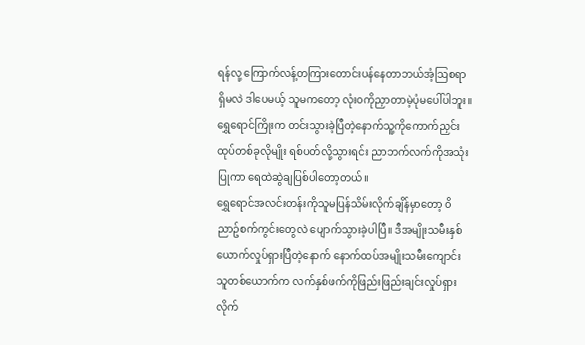ရန်လု့ ကြောက်လန့်တကြားတောင်းပန်နေတာဘယ်အံ့ဩစရာရှိမလဲ ဒါပေမယ့် သူမကတော့ လုံး၀ကိုညှာတာမဲ့ပုံမပေါ်ပါဘူး။ ရွှေရောင်ကြိုးက တင်းသွားခဲ့ပြီတဲ့နောက်သူ့ကိုကောက်ညှင်းထုပ်တစ်ခုလိုမျိုး ရစ်ပတ်လို့သွားရင်း ညာဘက်လက်ကိုအသုံးပြုကာ ရေထဲဆွဲချပြစ်ပါတော့တယ်။
ရွှေရောင်အလင်းတန်းကိုသူမပြန်သိမ်းလိုက်ချိန်မှာတော့ ၀ိညာဥ်စက်ကွင်းတွေလဲ ပျောက်သွားခဲ့ပါပြီ။ ဒီအမျိုးသမီးနှစ်ယောက်လှုပ်ရှားပြီတဲ့နောက် နောက်ထပ်အမျိုးသမီးကျောင်းသူတစ်ယောက်က လက်နှစ်ဖက်ကိုဖြည်းဖြည်းချင်းလှုပ်ရှားလိုက်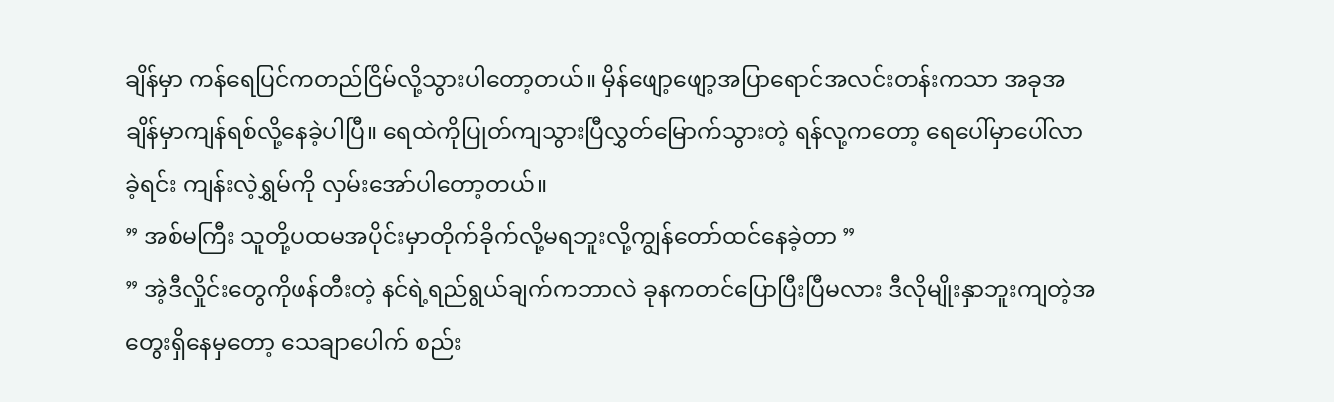ချိန်မှာ ကန်ရေပြင်ကတည်ငြိမ်လို့သွားပါတော့တယ်။ မှိန်ဖျော့ဖျော့အပြာရောင်အလင်းတန်းကသာ အခုအချိန်မှာကျန်ရစ်လို့နေခဲ့ပါပြီ။ ရေထဲကိုပြုတ်ကျသွားပြီလွှတ်မြောက်သွားတဲ့ ရန်လု့ကတော့ ရေပေါ်မှာပေါ်လာခဲ့ရင်း ကျန်းလဲ့ရွှမ်ကို လှမ်းအော်ပါတော့တယ်။
” အစ်မကြီး သူတို့ပထမအပိုင်းမှာတိုက်ခိုက်လို့မရဘူးလို့ကျွန်တော်ထင်နေခဲ့တာ ”
” အဲ့ဒီလှိုင်းတွေကိုဖန်တီးတဲ့ နင်ရဲ့ရည်ရွယ်ချက်ကဘာလဲ ခုနကတင်ပြောပြီးပြီမလား ဒီလိုမျိုးနှာဘူးကျတဲ့အတွေးရှိနေမှတော့ သေချာပေါက် စည်း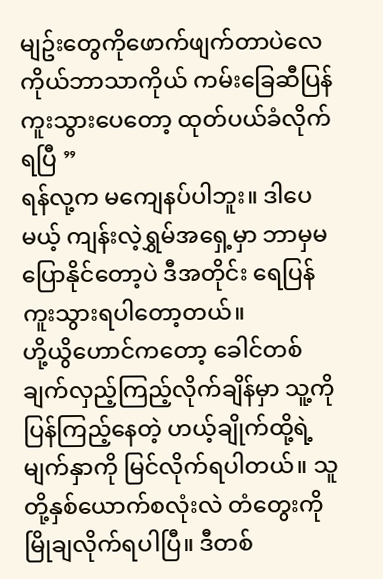မျဥ်းတွေကိုဖောက်ဖျက်တာပဲလေ ကိုယ်ဘာသာကိုယ် ကမ်းခြေဆီပြန်ကူးသွားပေတော့ ထုတ်ပယ်ခံလိုက်ရပြီ ”
ရန်လု့က မကျေနပ်ပါဘူး။ ဒါပေမယ့် ကျန်းလဲ့ရွှမ်အရှေ့မှာ ဘာမှမပြောနိုင်တော့ပဲ ဒီအတိုင်း ရေပြန်ကူးသွားရပါတော့တယ်။
ဟို့ယွိဟောင်ကတော့ ခေါင်တစ်ချက်လှည့်ကြည့်လိုက်ချိန်မှာ သူ့ကိုပြန်ကြည့်နေတဲ့ ဟယ့်ချိုက်ထို့ရဲ့မျက်နှာကို မြင်လိုက်ရပါတယ်။ သူတို့နှစ်ယောက်စလုံးလဲ တံတွေးကိုမြိုချလိုက်ရပါပြီ။ ဒီတစ်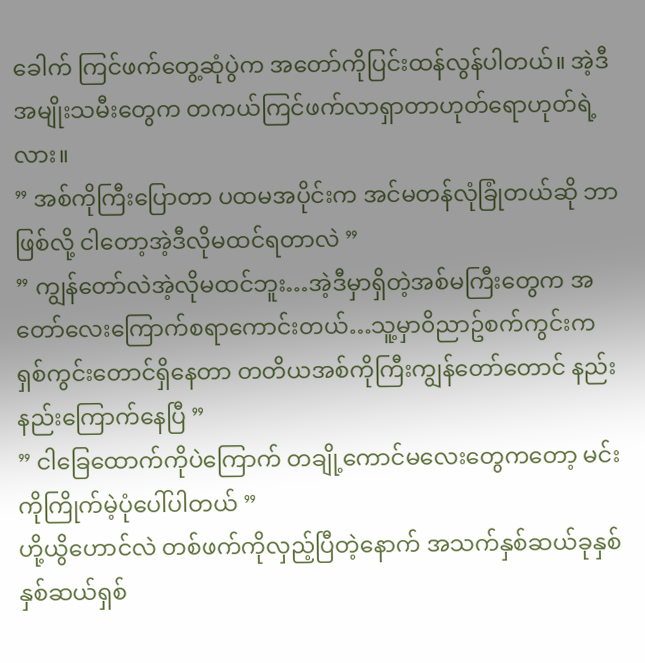ခေါက် ကြင်ဖက်တွေ့ဆုံပွဲက အတော်ကိုပြင်းထန်လွန်ပါတယ်။ အဲ့ဒီအမျိုးသမီးတွေက တကယ်ကြင်ဖက်လာရှာတာဟုတ်ရောဟုတ်ရဲ့လား။
” အစ်ကိုကြီးပြောတာ ပထမအပိုင်းက အင်မတန်လုံခြုံတယ်ဆို ဘာဖြစ်လို့ ငါတော့အဲ့ဒီလိုမထင်ရတာလဲ ”
” ကျွန်တော်လဲအဲ့လိုမထင်ဘူး…အဲ့ဒီမှာရှိတဲ့အစ်မကြီးတွေက အတော်လေးကြောက်စရာကောင်းတယ်…သူ့မှာ၀ိညာဥ်စက်ကွင်းက ရှစ်ကွင်းတောင်ရှိနေတာ တတိယအစ်ကိုကြီးကျွန်တော်တောင် နည်းနည်းကြောက်နေပြီ ”
” ငါခြေထောက်ကိုပဲကြောက် တချို့ကောင်မလေးတွေကတော့ မင်းကိုကြိုက်မဲ့ပုံပေါ်ပါတယ် ”
ဟို့ယွိဟောင်လဲ တစ်ဖက်ကိုလှည့်ပြီတဲ့နောက် အသက်နှစ်ဆယ်ခုနှစ် နှစ်ဆယ်ရှစ်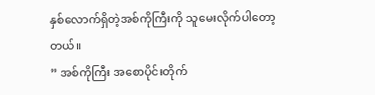နှစ်လောက်ရှိတဲ့အစ်ကိုကြီးကို သူမေးလိုက်ပါတော့တယ်။
” အစ်ကိုကြီး အစောပိုင်းတိုက်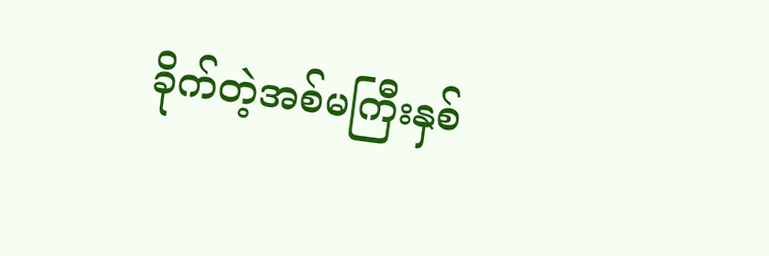ခိုက်တဲ့အစ်မကြီးနှစ်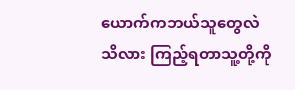ယောက်ကဘယ်သူတွေလဲ သိလား ကြည့်ရတာသူ့တို့ကို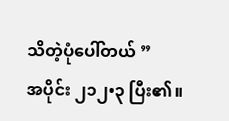သိတဲ့ပုံပေါ်တယ် ”
အပိုင်း ၂၁၂•၃ ပြီး၏။